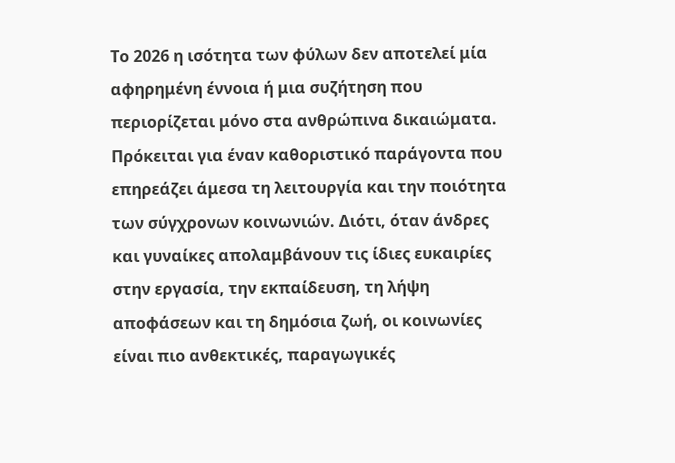Το 2026 η ισότητα των φύλων δεν αποτελεί μία αφηρημένη έννοια ή μια συζήτηση που περιορίζεται μόνο στα ανθρώπινα δικαιώματα. Πρόκειται για έναν καθοριστικό παράγοντα που επηρεάζει άμεσα τη λειτουργία και την ποιότητα των σύγχρονων κοινωνιών. Διότι, όταν άνδρες και γυναίκες απολαμβάνουν τις ίδιες ευκαιρίες στην εργασία, την εκπαίδευση, τη λήψη αποφάσεων και τη δημόσια ζωή, οι κοινωνίες είναι πιο ανθεκτικές, παραγωγικές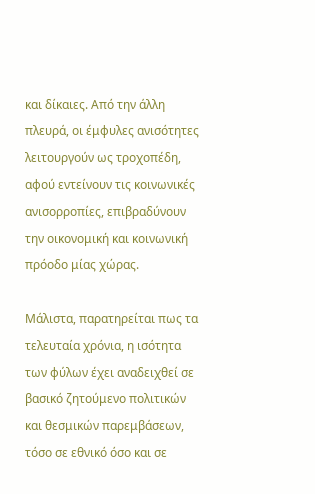και δίκαιες. Από την άλλη πλευρά, οι έμφυλες ανισότητες λειτουργούν ως τροχοπέδη, αφού εντείνουν τις κοινωνικές ανισορροπίες, επιβραδύνουν την οικονομική και κοινωνική πρόοδο μίας χώρας.

Μάλιστα, παρατηρείται πως τα τελευταία χρόνια, η ισότητα των φύλων έχει αναδειχθεί σε βασικό ζητούμενο πολιτικών και θεσμικών παρεμβάσεων, τόσο σε εθνικό όσο και σε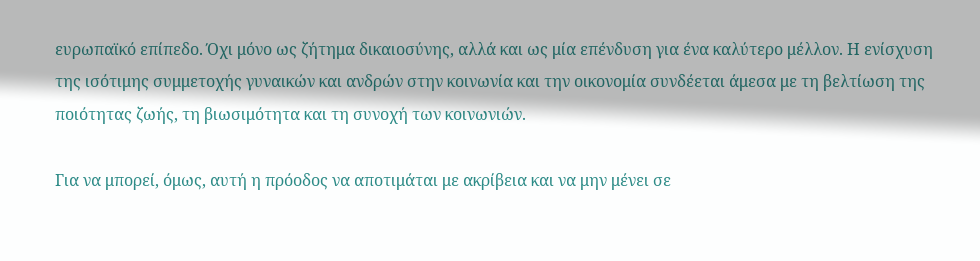ευρωπαϊκό επίπεδο. Όχι μόνο ως ζήτημα δικαιοσύνης, αλλά και ως μία επένδυση για ένα καλύτερο μέλλον. Η ενίσχυση της ισότιμης συμμετοχής γυναικών και ανδρών στην κοινωνία και την οικονομία συνδέεται άμεσα με τη βελτίωση της ποιότητας ζωής, τη βιωσιμότητα και τη συνοχή των κοινωνιών.

Για να μπορεί, όμως, αυτή η πρόοδος να αποτιμάται με ακρίβεια και να μην μένει σε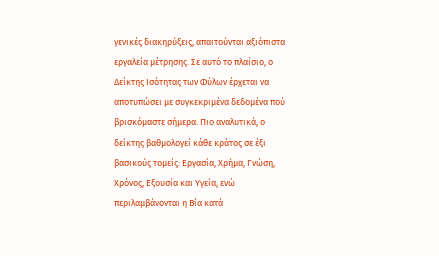γενικές διακηρύξεις, απαιτούνται αξιόπιστα εργαλεία μέτρησης. Σε αυτό το πλαίσιο, ο Δείκτης Ισότητας των Φύλων έρχεται να αποτυπώσει με συγκεκριμένα δεδομένα πού βρισκόμαστε σήμερα. Πιο αναλυτικά, ο δείκτης βαθμολογεί κάθε κράτος σε έξι βασικούς τομείς: Εργασία, Χρήμα, Γνώση, Χρόνος, Εξουσία και Υγεία, ενώ περιλαμβάνονται η Βία κατά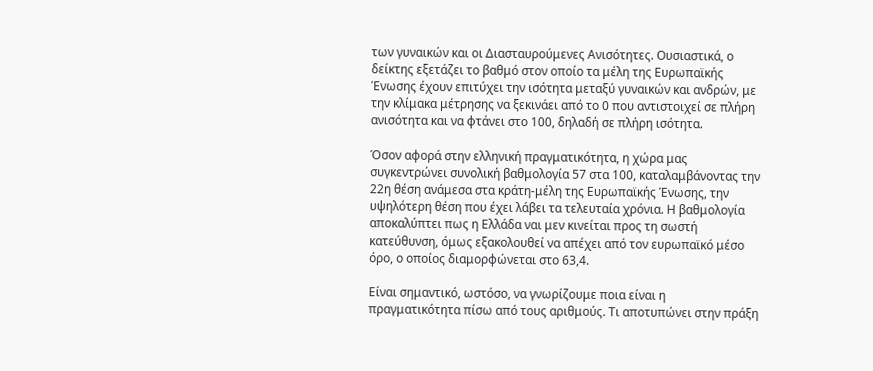των γυναικών και οι Διασταυρούμενες Ανισότητες. Ουσιαστικά, ο δείκτης εξετάζει το βαθμό στον οποίο τα μέλη της Ευρωπαϊκής Ένωσης έχουν επιτύχει την ισότητα μεταξύ γυναικών και ανδρών, με την κλίμακα μέτρησης να ξεκινάει από το 0 που αντιστοιχεί σε πλήρη ανισότητα και να φτάνει στο 100, δηλαδή σε πλήρη ισότητα.

Όσον αφορά στην ελληνική πραγματικότητα, η χώρα μας συγκεντρώνει συνολική βαθμολογία 57 στα 100, καταλαμβάνοντας την 22η θέση ανάμεσα στα κράτη-μέλη της Ευρωπαϊκής Ένωσης, την υψηλότερη θέση που έχει λάβει τα τελευταία χρόνια. Η βαθμολογία αποκαλύπτει πως η Ελλάδα ναι μεν κινείται προς τη σωστή κατεύθυνση, όμως εξακολουθεί να απέχει από τον ευρωπαϊκό μέσο όρο, ο οποίος διαμορφώνεται στο 63,4.

Είναι σημαντικό, ωστόσο, να γνωρίζουμε ποια είναι η πραγματικότητα πίσω από τους αριθμούς. Τι αποτυπώνει στην πράξη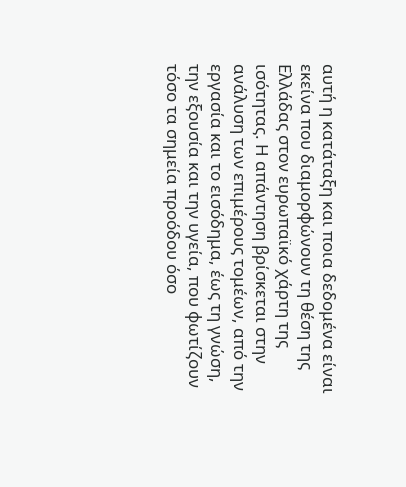αυτή η κατάταξη και ποια δεδομένα είναι εκείνα που διαμορφώνουν τη θέση της Ελλάδας στον ευρωπαϊκό χάρτη της ισότητας. Η απάντηση βρίσκεται στην ανάλυση των επιμέρους τομέων, από την εργασία και το εισόδημα, έως τη γνώση, την εξουσία και την υγεία, που φωτίζουν τόσο τα σημεία προόδου όσο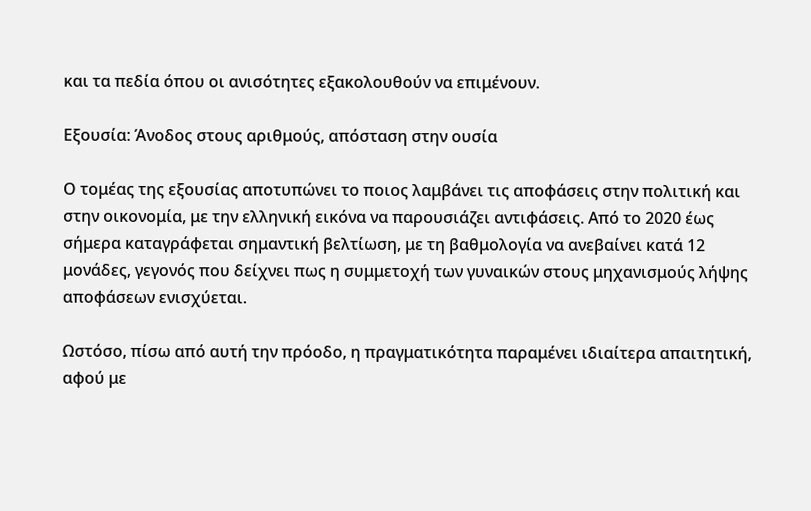και τα πεδία όπου οι ανισότητες εξακολουθούν να επιμένουν.

Εξουσία: Άνοδος στους αριθμούς, απόσταση στην ουσία

Ο τομέας της εξουσίας αποτυπώνει το ποιος λαμβάνει τις αποφάσεις στην πολιτική και στην οικονομία, με την ελληνική εικόνα να παρουσιάζει αντιφάσεις. Από το 2020 έως σήμερα καταγράφεται σημαντική βελτίωση, με τη βαθμολογία να ανεβαίνει κατά 12 μονάδες, γεγονός που δείχνει πως η συμμετοχή των γυναικών στους μηχανισμούς λήψης αποφάσεων ενισχύεται.

Ωστόσο, πίσω από αυτή την πρόοδο, η πραγματικότητα παραμένει ιδιαίτερα απαιτητική, αφού με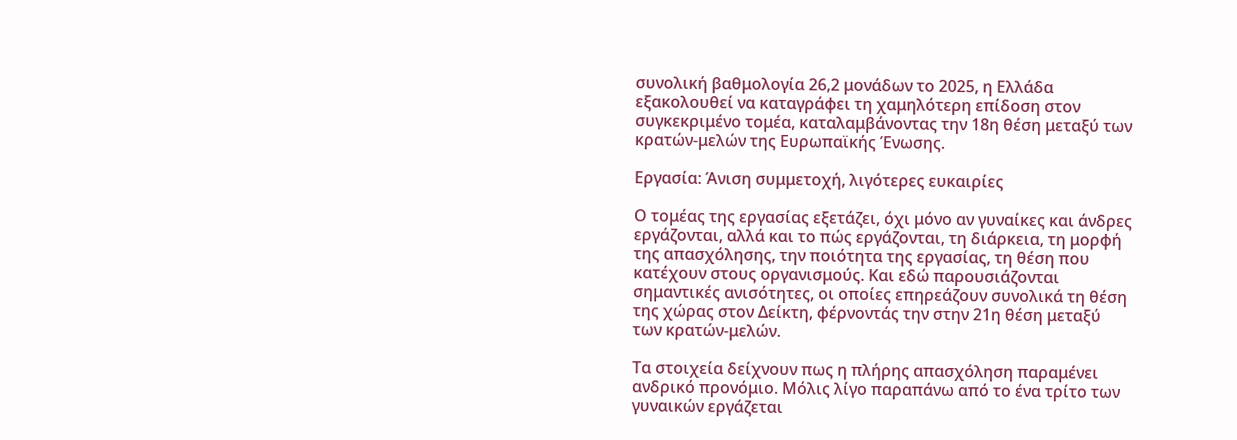συνολική βαθμολογία 26,2 μονάδων το 2025, η Ελλάδα εξακολουθεί να καταγράφει τη χαμηλότερη επίδοση στον συγκεκριμένο τομέα, καταλαμβάνοντας την 18η θέση μεταξύ των κρατών-μελών της Ευρωπαϊκής Ένωσης.

Εργασία: Άνιση συμμετοχή, λιγότερες ευκαιρίες

Ο τομέας της εργασίας εξετάζει, όχι μόνο αν γυναίκες και άνδρες εργάζονται, αλλά και το πώς εργάζονται, τη διάρκεια, τη μορφή της απασχόλησης, την ποιότητα της εργασίας, τη θέση που κατέχουν στους οργανισμούς. Και εδώ παρουσιάζονται σημαντικές ανισότητες, οι οποίες επηρεάζουν συνολικά τη θέση της χώρας στον Δείκτη, φέρνοντάς την στην 21η θέση μεταξύ των κρατών-μελών.

Τα στοιχεία δείχνουν πως η πλήρης απασχόληση παραμένει ανδρικό προνόμιο. Μόλις λίγο παραπάνω από το ένα τρίτο των γυναικών εργάζεται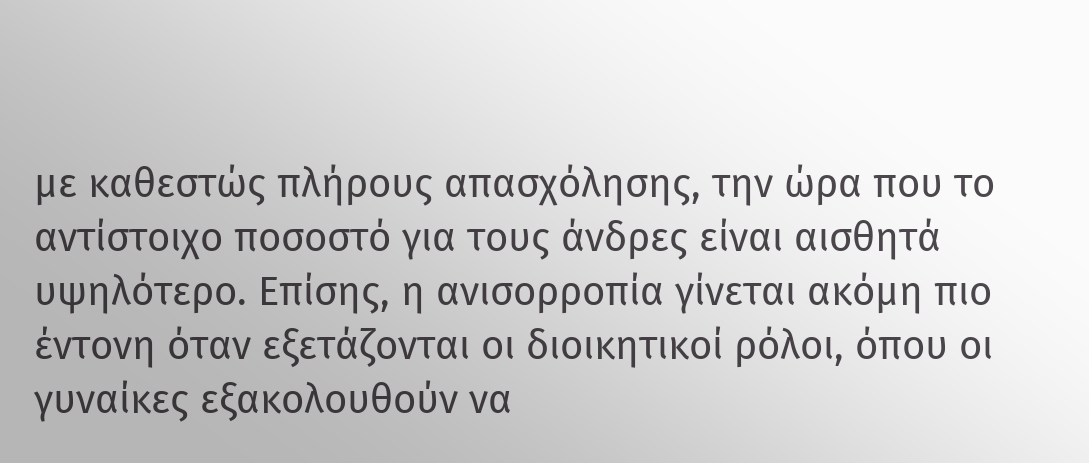με καθεστώς πλήρους απασχόλησης, την ώρα που το αντίστοιχο ποσοστό για τους άνδρες είναι αισθητά υψηλότερο. Επίσης, η ανισορροπία γίνεται ακόμη πιο έντονη όταν εξετάζονται οι διοικητικοί ρόλοι, όπου οι γυναίκες εξακολουθούν να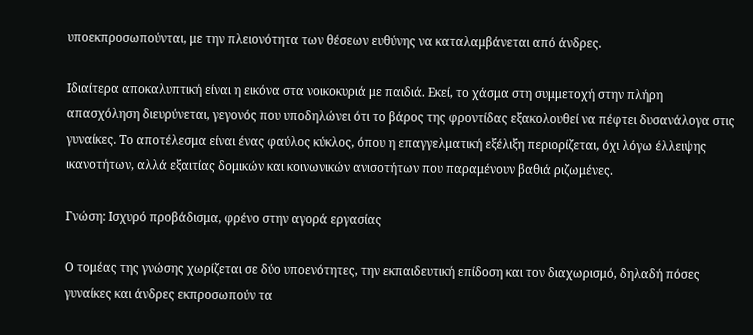υποεκπροσωπούνται, με την πλειονότητα των θέσεων ευθύνης να καταλαμβάνεται από άνδρες.

Ιδιαίτερα αποκαλυπτική είναι η εικόνα στα νοικοκυριά με παιδιά. Εκεί, το χάσμα στη συμμετοχή στην πλήρη απασχόληση διευρύνεται, γεγονός που υποδηλώνει ότι το βάρος της φροντίδας εξακολουθεί να πέφτει δυσανάλογα στις γυναίκες. Το αποτέλεσμα είναι ένας φαύλος κύκλος, όπου η επαγγελματική εξέλιξη περιορίζεται, όχι λόγω έλλειψης ικανοτήτων, αλλά εξαιτίας δομικών και κοινωνικών ανισοτήτων που παραμένουν βαθιά ριζωμένες.

Γνώση: Ισχυρό προβάδισμα, φρένο στην αγορά εργασίας

Ο τομέας της γνώσης χωρίζεται σε δύο υποενότητες, την εκπαιδευτική επίδοση και τον διαχωρισμό, δηλαδή πόσες γυναίκες και άνδρες εκπροσωπούν τα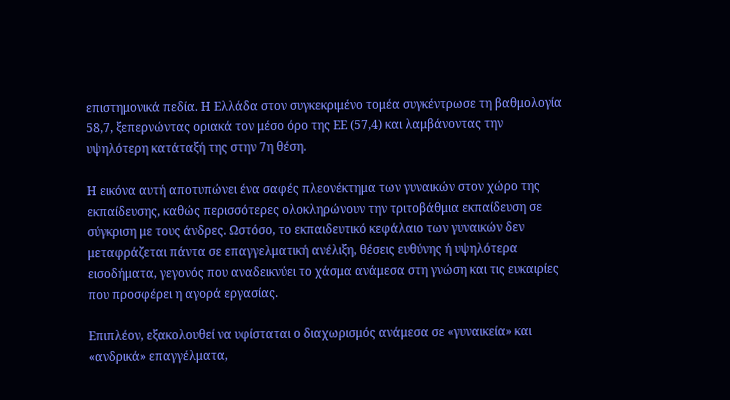επιστημονικά πεδία. Η Ελλάδα στον συγκεκριμένο τομέα συγκέντρωσε τη βαθμολογία 58,7, ξεπερνώντας οριακά τον μέσο όρο της ΕΕ (57,4) και λαμβάνοντας την υψηλότερη κατάταξή της στην 7η θέση.

Η εικόνα αυτή αποτυπώνει ένα σαφές πλεονέκτημα των γυναικών στον χώρο της εκπαίδευσης, καθώς περισσότερες ολοκληρώνουν την τριτοβάθμια εκπαίδευση σε σύγκριση με τους άνδρες. Ωστόσο, το εκπαιδευτικό κεφάλαιο των γυναικών δεν μεταφράζεται πάντα σε επαγγελματική ανέλιξη, θέσεις ευθύνης ή υψηλότερα εισοδήματα, γεγονός που αναδεικνύει το χάσμα ανάμεσα στη γνώση και τις ευκαιρίες που προσφέρει η αγορά εργασίας.

Επιπλέον, εξακολουθεί να υφίσταται ο διαχωρισμός ανάμεσα σε «γυναικεία» και «ανδρικά» επαγγέλματα,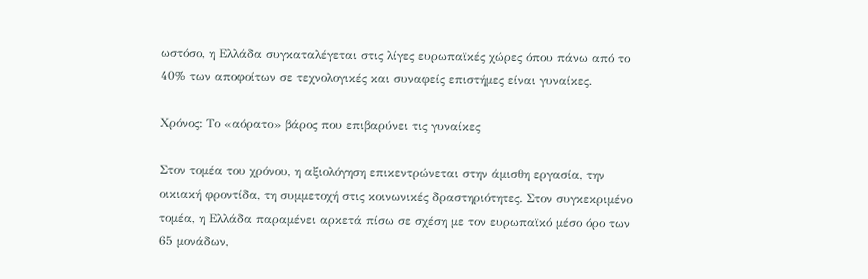ωστόσο, η Ελλάδα συγκαταλέγεται στις λίγες ευρωπαϊκές χώρες όπου πάνω από το 40% των αποφοίτων σε τεχνολογικές και συναφείς επιστήμες είναι γυναίκες.

Χρόνος: Το «αόρατο» βάρος που επιβαρύνει τις γυναίκες

Στον τομέα του χρόνου, η αξιολόγηση επικεντρώνεται στην άμισθη εργασία, την οικιακή φροντίδα, τη συμμετοχή στις κοινωνικές δραστηριότητες. Στον συγκεκριμένο τομέα, η Ελλάδα παραμένει αρκετά πίσω σε σχέση με τον ευρωπαϊκό μέσο όρο των 65 μονάδων,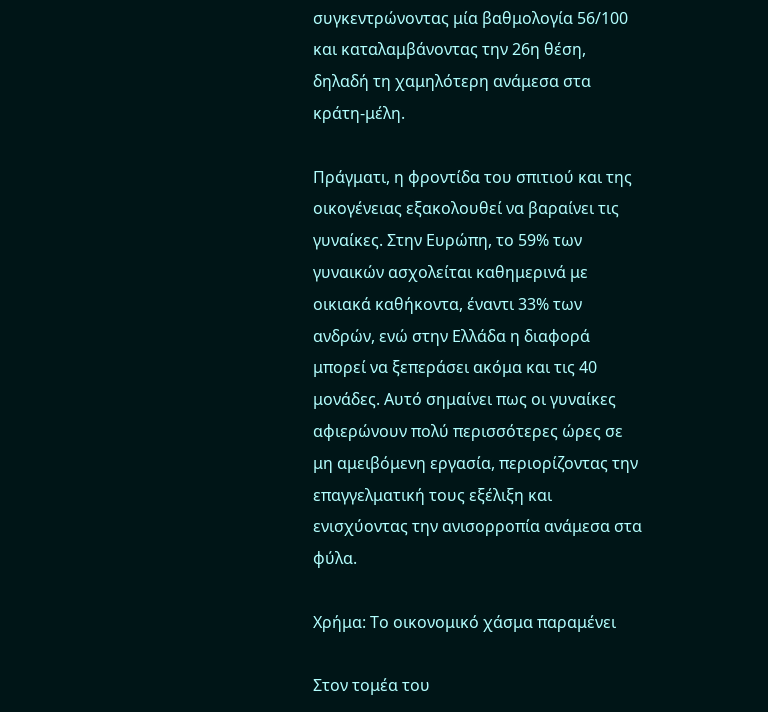συγκεντρώνοντας μία βαθμολογία 56/100 και καταλαμβάνοντας την 26η θέση, δηλαδή τη χαμηλότερη ανάμεσα στα κράτη-μέλη.

Πράγματι, η φροντίδα του σπιτιού και της οικογένειας εξακολουθεί να βαραίνει τις γυναίκες. Στην Ευρώπη, το 59% των γυναικών ασχολείται καθημερινά με οικιακά καθήκοντα, έναντι 33% των ανδρών, ενώ στην Ελλάδα η διαφορά μπορεί να ξεπεράσει ακόμα και τις 40 μονάδες. Αυτό σημαίνει πως οι γυναίκες αφιερώνουν πολύ περισσότερες ώρες σε μη αμειβόμενη εργασία, περιορίζοντας την επαγγελματική τους εξέλιξη και ενισχύοντας την ανισορροπία ανάμεσα στα φύλα.

Χρήμα: Το οικονομικό χάσμα παραμένει

Στον τομέα του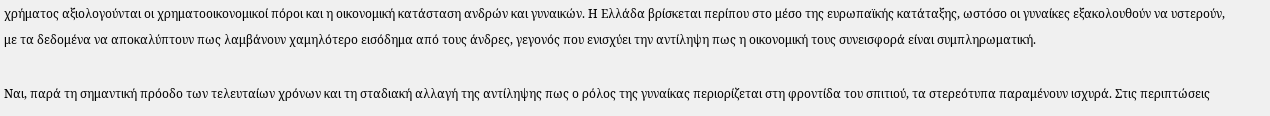χρήματος αξιολογούνται οι χρηματοοικονομικοί πόροι και η οικονομική κατάσταση ανδρών και γυναικών. Η Ελλάδα βρίσκεται περίπου στο μέσο της ευρωπαϊκής κατάταξης, ωστόσο οι γυναίκες εξακολουθούν να υστερούν, με τα δεδομένα να αποκαλύπτουν πως λαμβάνουν χαμηλότερο εισόδημα από τους άνδρες, γεγονός που ενισχύει την αντίληψη πως η οικονομική τους συνεισφορά είναι συμπληρωματική.

Ναι, παρά τη σημαντική πρόοδο των τελευταίων χρόνων και τη σταδιακή αλλαγή της αντίληψης πως ο ρόλος της γυναίκας περιορίζεται στη φροντίδα του σπιτιού, τα στερεότυπα παραμένουν ισχυρά. Στις περιπτώσεις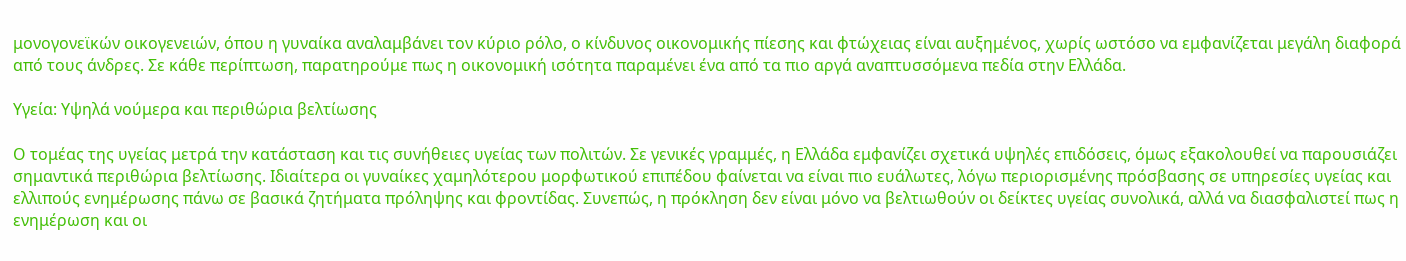μονογονεϊκών οικογενειών, όπου η γυναίκα αναλαμβάνει τον κύριο ρόλο, ο κίνδυνος οικονομικής πίεσης και φτώχειας είναι αυξημένος, χωρίς ωστόσο να εμφανίζεται μεγάλη διαφορά από τους άνδρες. Σε κάθε περίπτωση, παρατηρούμε πως η οικονομική ισότητα παραμένει ένα από τα πιο αργά αναπτυσσόμενα πεδία στην Ελλάδα.

Υγεία: Υψηλά νούμερα και περιθώρια βελτίωσης

Ο τομέας της υγείας μετρά την κατάσταση και τις συνήθειες υγείας των πολιτών. Σε γενικές γραμμές, η Ελλάδα εμφανίζει σχετικά υψηλές επιδόσεις, όμως εξακολουθεί να παρουσιάζει σημαντικά περιθώρια βελτίωσης. Ιδιαίτερα οι γυναίκες χαμηλότερου μορφωτικού επιπέδου φαίνεται να είναι πιο ευάλωτες, λόγω περιορισμένης πρόσβασης σε υπηρεσίες υγείας και ελλιπούς ενημέρωσης πάνω σε βασικά ζητήματα πρόληψης και φροντίδας. Συνεπώς, η πρόκληση δεν είναι μόνο να βελτιωθούν οι δείκτες υγείας συνολικά, αλλά να διασφαλιστεί πως η ενημέρωση και οι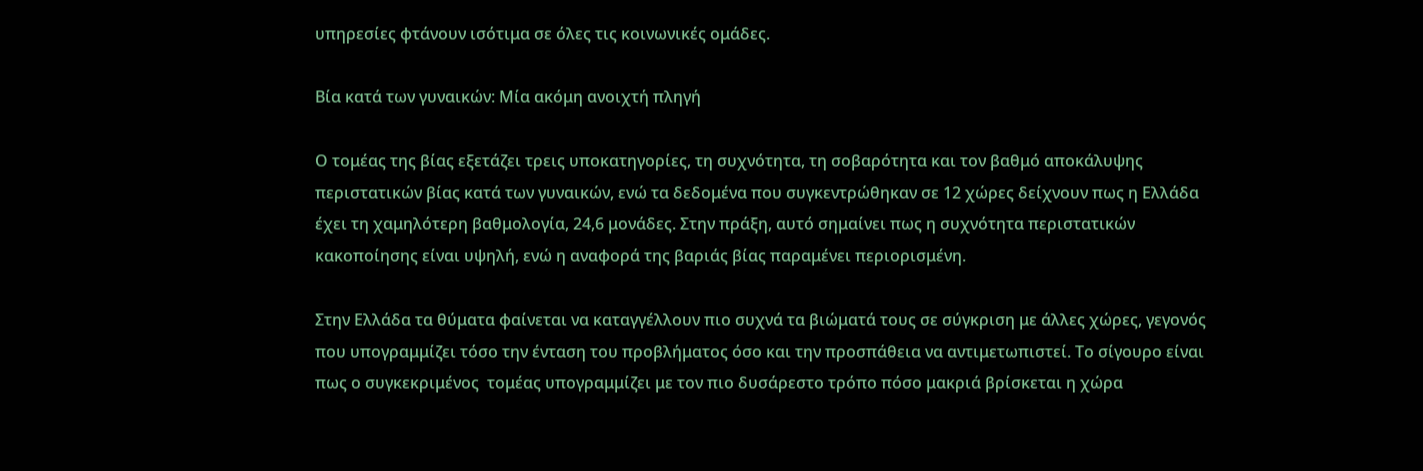υπηρεσίες φτάνουν ισότιμα σε όλες τις κοινωνικές ομάδες.

Βία κατά των γυναικών: Μία ακόμη ανοιχτή πληγή

Ο τομέας της βίας εξετάζει τρεις υποκατηγορίες, τη συχνότητα, τη σοβαρότητα και τον βαθμό αποκάλυψης περιστατικών βίας κατά των γυναικών, ενώ τα δεδομένα που συγκεντρώθηκαν σε 12 χώρες δείχνουν πως η Ελλάδα έχει τη χαμηλότερη βαθμολογία, 24,6 μονάδες. Στην πράξη, αυτό σημαίνει πως η συχνότητα περιστατικών κακοποίησης είναι υψηλή, ενώ η αναφορά της βαριάς βίας παραμένει περιορισμένη.

Στην Ελλάδα τα θύματα φαίνεται να καταγγέλλουν πιο συχνά τα βιώματά τους σε σύγκριση με άλλες χώρες, γεγονός που υπογραμμίζει τόσο την ένταση του προβλήματος όσο και την προσπάθεια να αντιμετωπιστεί. Το σίγουρο είναι πως ο συγκεκριμένος  τομέας υπογραμμίζει με τον πιο δυσάρεστο τρόπο πόσο μακριά βρίσκεται η χώρα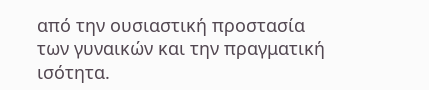από την ουσιαστική προστασία των γυναικών και την πραγματική ισότητα.